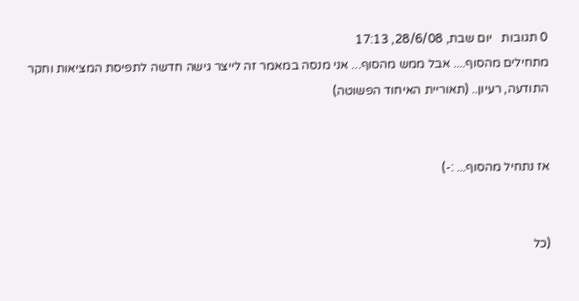0 תגובות   יום שבת, 28/6/08, 17:13
מתחילים מהסוף.... אבל ממש מהסוף... אני מנסה במאמר זה לייצר גישה חדשה לתפיסת המציאות וחקר התודעה, רעיון.. (תאוריית האיחוד הפשוטה)


אז נתחיל מהסוף... :-)


(כל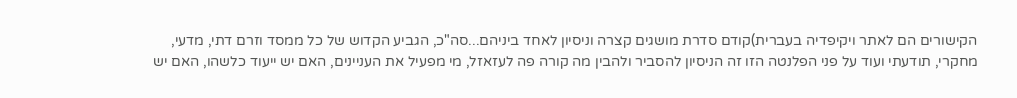הקישורים הם לאתר ויקיפדיה בעברית)קודם סדרת מושגים קצרה וניסיון לאחד ביניהם...סה"כ, הגביע הקדוש של כל ממסד וזרם דתי, מדעי, מחקרי, תודעתי ועוד על פני הפלנטה הזו זה הניסיון להסביר ולהבין מה קורה פה לעזאזל, מי מפעיל את העניינים, האם יש ייעוד כלשהו, האם יש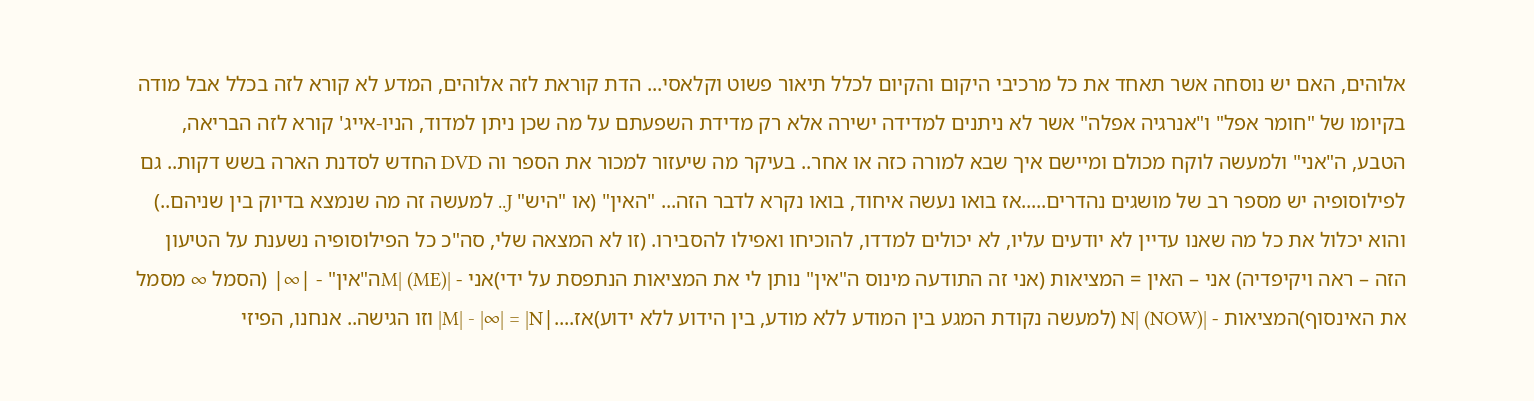אלוהים, האם יש נוסחה אשר תאחד את כל מרכיבי היקום והקיום לכלל תיאור פשוט וקלאסי... הדת קוראת לזה אלוהים, המדע לא קורא לזה בכלל אבל מודה בקיומו של "חומר אפל" ו"אנרגיה אפלה" אשר לא ניתנים למדידה ישירה אלא רק מדידת השפעתם על מה שכן ניתן למדוד, הניו-אייג' קורא לזה הבריאה, הטבע, ה"אני" ולמעשה לוקח מכולם ומיישם איך שבא למורה כזה או אחר.. בעיקר מה שיעזור למכור את הספר וה DVD החדש לסדנת הארה בשש דקות.. גם לפילוסופיה יש מספר רב של מושגים נהדרים.....אז בואו נעשה איחוד, בואו נקרא לדבר הזה... "האין" (או "היש" J.. למעשה זה מה שנמצא בדיוק בין שניהם..) והוא יכלול את כל מה שאנו עדיין לא יודעים עליו, לא יכולים למדדו, להוכיחו ואפילו להסבירו. (זו לא המצאה שלי, סה"כ כל הפילוסופיה נשענת על הטיעון הזה – ראה ויקיפדיה) אני – האין = המציאות (אני זה התודעה מינוס ה"אין" נותן לי את המציאות הנתפסת על ידי)אני - |M| (ME)ה"אין" - |∞| (הסמל ∞ מסמל את האינסוף)המציאות - |N| (NOW) (למעשה נקודת המגע בין המודע ללא מודע, בין הידוע ללא ידוע)אז....|M| - |∞| = |N| וזו הגישה.. אנחנו, הפיזי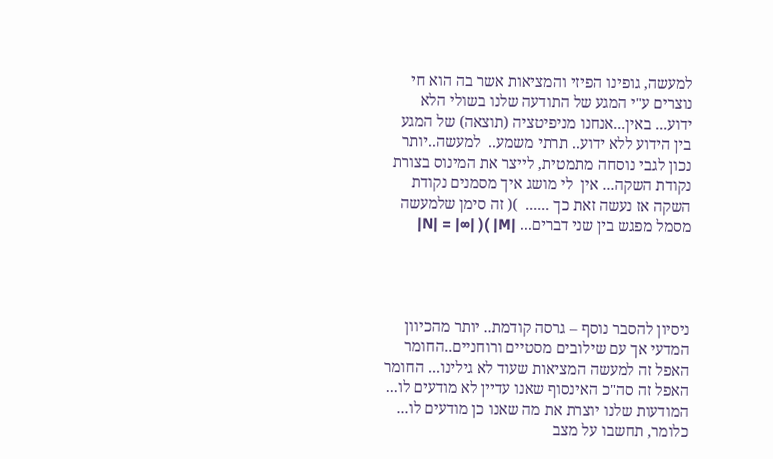למעשה, גופינו הפיזי והמציאות אשר בה הוא חי נוצרים ע"י המגע של התודעה שלנו בשולי הלא ידוע... באין...אנחנו מניפיטציה (תוצאה) של המגע בין הידוע ללא ידוע.. תרתי משמע..  למעשה..יותר נכון לגבי נוסחה מתמטית, לייצר את המינוס בצורת נקודת השקה... אין  לי מושג איך מסמנים נקודת השקה אז נעשה זאת כך ......  )( זה סימן שלמעשה מסמל מפגש בין שני דברים... |M| )( |∞| = |N|




ניסיון להסבר נוסף – גרסה קודמת.. יותר מהכיוון המדעי אך עם שילובים מסטיים ורוחניים..החומר האפל זה למעשה המציאות שעוד לא גילינו... החומר האפל זה סה"כ האינסוף שאנו עדיין לא מודעים לו... המודעות שלנו יוצרת את מה שאנו כן מודעים לו... כלומר, תחשבו על מצב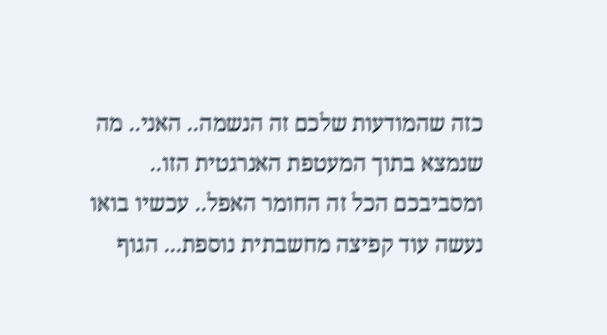כזה שהמודעות שלכם זה הנשמה.. האני.. מה שנמצא בתוך המעטפת האנרגטית הזו.. ומסביבכם הכל זה החומר האפל.. עכשיו בואו נעשה עוד קפיצה מחשבתית נוספת... הגוף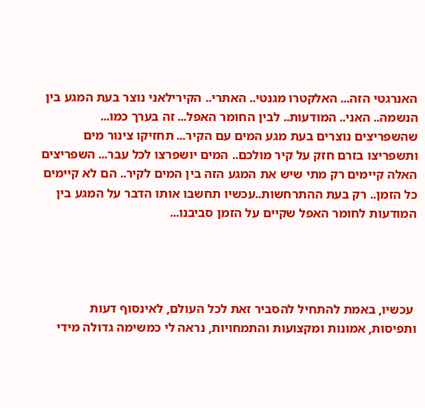האנרגטי הזה... האלקטרו מגנטי.. האתרי.. הקירילאני נוצר בעת המגע בין הנשמה.. האני.. המודעות.. לבין החומר האפל... זה בערך כמו... שהשפריצים נוצרים בעת מגע המים עם הקיר... תחזיקו צינור מים ותשפריצו בזרם חזק על קיר מולכם.. המים יושפרצו לכל עבר... השפריצים האלה קיימים רק מתי שיש את המגע הזה בין המים לקיר.. הם לא קיימים כל הזמן.. רק בעת ההתרחשות..עכשיו תחשבו אותו הדבר על המגע בין המודעות לחומר האפל שקיים על הזמן סביבנו...




 עכשיו, באמת להתחיל להסביר זאת לכל העולם, לאינסוף דעות ותפיסות, אמונות ומקצועות והתמחויות, נראה לי כמשימה גדולה מידי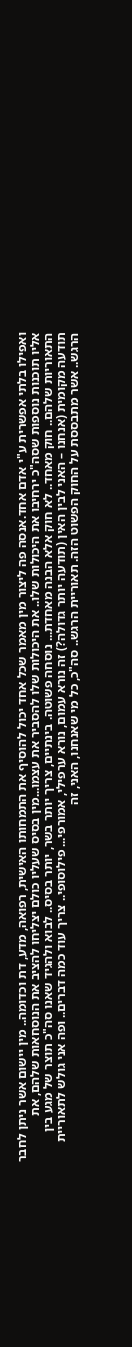ואפילו בלתי אפשרית ע"י אדם אחד.אנסה פה ליצור מין מאמר שכל אחד יכול להוסיף את התמחותו האישית, רפואה, מדע, דת וכדומה.. מין יישום אשר ניתן לחבר אליו תוכנות נוספות שסה"כ ירחיבו את היכולות שלו.. את היכולות שלו להסביר את עצמו...מין בסיס שעליו כולם יצליחו להציב את הנוסחאות שלהם, את התאוריות שלהם.. חוק מאחד.. לא חוק אלא הבנה מאחדת... נוסחה פשוטה. בינתיים, צריך יותר בשר, יותר בסיס.. לבוא ולהגיד שאנו סה"כ תוצר של מגע בין תודעה מקומית (אנחנו – האני לבין האין (תודעה יותר גדולה?) זה נורא עמום, נורא ערפילי, אמורפי... פילוסופי.. צריך עוד כמה דברים.. ופה אני גולש לתאוריית הרגש.. אשר מתבססת על החוק הפשוט הזה. תאוריית הרגש.. סה"כ, כל מי שאנחנו, האני, זה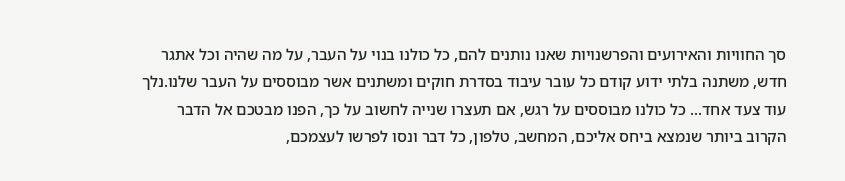סך החוויות והאירועים והפרשנויות שאנו נותנים להם, כל כולנו בנוי על העבר, על מה שהיה וכל אתגר חדש, משתנה בלתי ידוע קודם כל עובר עיבוד בסדרת חוקים ומשתנים אשר מבוססים על העבר שלנו.נלך עוד צעד אחד... כל כולנו מבוססים על רגש, אם תעצרו שנייה לחשוב על כך, הפנו מבטכם אל הדבר הקרוב ביותר שנמצא ביחס אליכם, המחשב, טלפון, כל דבר ונסו לפרשו לעצמכם,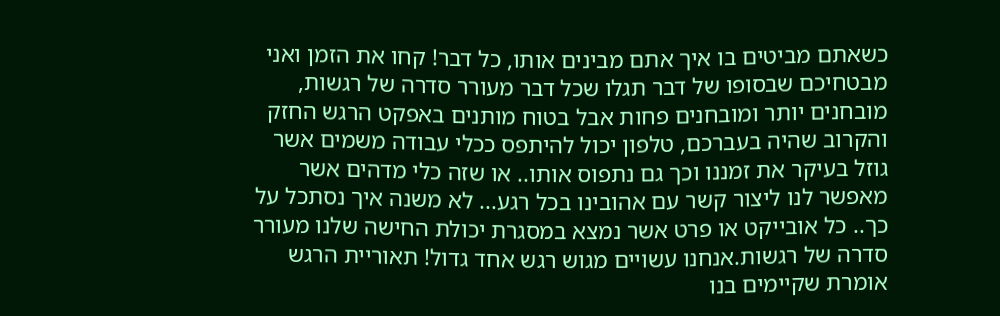כשאתם מביטים בו איך אתם מבינים אותו, כל דבר! קחו את הזמן ואני מבטחיכם שבסופו של דבר תגלו שכל דבר מעורר סדרה של רגשות, מובחנים יותר ומובחנים פחות אבל בטוח מותנים באפקט הרגש החזק והקרוב שהיה בעברכם, טלפון יכול להיתפס ככלי עבודה משמים אשר גוזל בעיקר את זמננו וכך גם נתפוס אותו.. או שזה כלי מדהים אשר מאפשר לנו ליצור קשר עם אהובינו בכל רגע... לא משנה איך נסתכל על כך.. כל אובייקט או פרט אשר נמצא במסגרת יכולת החישה שלנו מעורר סדרה של רגשות.אנחנו עשויים מגוש רגש אחד גדול! תאוריית הרגש אומרת שקיימים בנו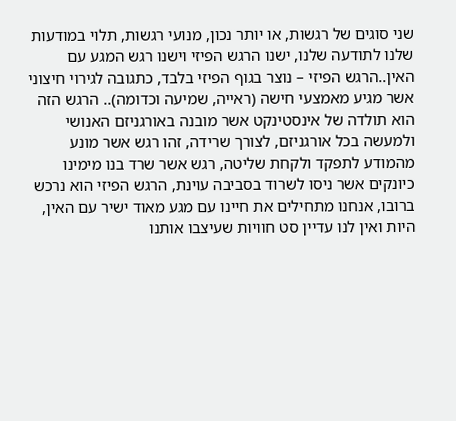שני סוגים של רגשות, או יותר נכון, מנועי רגשות, תלוי במודעות שלנו לתודעה שלנו, ישנו הרגש הפיזי וישנו רגש המגע עם האין..הרגש הפיזי – נוצר בגוף הפיזי בלבד, כתגובה לגירוי חיצוני אשר מגיע מאמצעי חישה (ראייה, שמיעה וכדומה).. הרגש הזה הוא תולדה של אינסטינקט אשר מובנה באורגניזם האנושי ולמעשה בכל אורגניזם, לצורך שרידה, זהו רגש אשר מונע מהמודע לתפקד ולקחת שליטה, רגש אשר שרד בנו מימינו כיונקים אשר ניסו לשרוד בסביבה עוינת, הרגש הפיזי הוא נרכש ברובו, אנחנו מתחילים את חיינו עם מגע מאוד ישיר עם האין, היות ואין לנו עדיין סט חוויות שעיצבו אותנו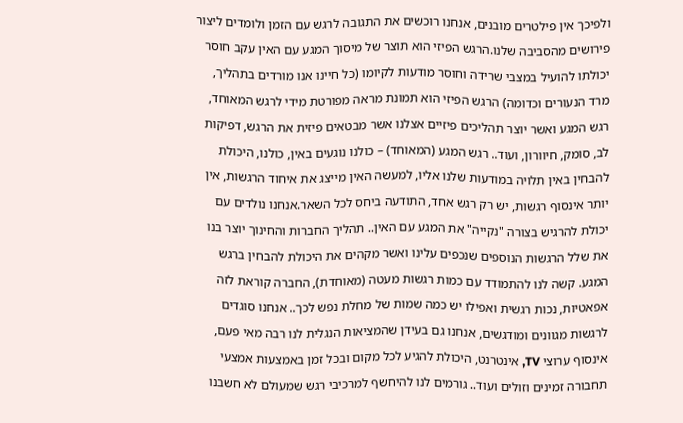ולפיכך אין פילטרים מובנים, אנחנו רוכשים את התגובה לרגש עם הזמן ולומדים ליצור פירושים מהסביבה שלנו.הרגש הפיזי הוא תוצר של מיסוך המגע עם האין עקב חוסר יכולתו להועיל במצבי שרידה וחוסר מודעות לקיומו (כל חיינו אנו מורדים בתהליך, מרד הנעורים וכדומה) הרגש הפיזי הוא תמונת מראה מפורטת מידי לרגש המאוחד, רגש המגע ואשר יוצר תהליכים פיזיים אצלנו אשר מבטאים פיזית את הרגש, דפיקות לב, סומק, חיוורון, ועוד.. רגש המגע (המאוחד) – כולנו נוגעים באין, כולנו, היכולת להבחין באין תלויה במודעות שלנו אליו, למעשה האין מייצג את איחוד הרגשות, אין יותר אינסוף רגשות, יש רק רגש אחד, התודעה ביחס לכל השאר.אנחנו נולדים עם יכולת להרגיש בצורה "נקייה" את המגע עם האין.. תהליך החברות והחינוך יוצר בנו את שלל הרגשות הנוספים שנכפים עלינו ואשר מקהים את היכולת להבחין ברגש המגע. קשה לנו להתמודד עם כמות רגשות מעטה (מאוחדת), החברה קוראת לזה אפאטיות, נכות רגשית ואפילו יש כמה שמות של מחלת נפש לכך.. אנחנו סוגדים לרגשות מגוונים ומודגשים, אנחנו גם בעידן שהמציאות הנגלית לנו רבה מאי פעם, אינסוף ערוצי TV, אינטרנט, היכולת להגיע לכל מקום ובכל זמן באמצעות אמצעי תחבורה זמינים וזולים ועוד.. גורמים לנו להיחשף למרכיבי רגש שמעולם לא חשבנו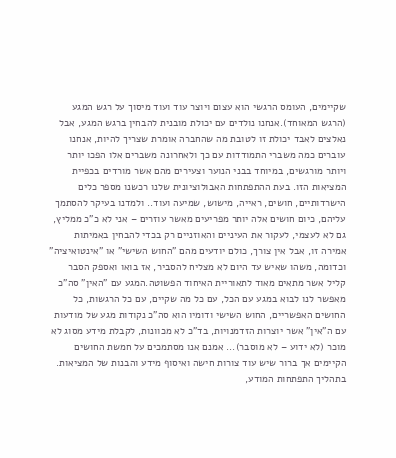שקיימים, העומס הרגשי הוא עצום ויוצר עוד ועוד מיסוך על רגש המגע (הרגש המאוחד).אנחנו נולדים עם יכולת מובנית להבחין ברגש המגע, אבל נאלצים לאבד יכולת זו לטובת מה שהחברה אומרת שצריך להיות, אנחנו עוברים כמה משברי התמודדות עם כך ולאחרונה משברים אלו הפכו יותר ויותר מורגשים, במיוחד בבני הנוער וצעירים מהם אשר מורדים בכפיית המציאות הזו. בעת ההתפתחות האבולוציונית שלנו רכשנו מספר כלים הישרדותיים, חושים, ראייה, מישוש, שמיעה ועוד.. ולמדנו בעיקר להסתמך עליהם, כיום חושים אלה יותר מפריעים מאשר עוזרים – אני לא כ"כ ממליץ, גם לא לעצמי, לעקור את העיניים והאוזניים רק בכדי להבחין באמיתות אמירה זו, אבל אין צורך, כולם יודעים מהם "החוש השישי" או "אינטואיציה" וכדומה, משהו שאיש עד היום לא מצליח להסביר, אז בואו ואספק הסבר קליל אשר מתאים מאוד לתאוריית האיחוד הפשוטה.המגע עם "האין" סה"כ מאפשר לנו לבוא במגע עם הכל, עם כל מה שקיים, עם כל הרגשות, כל החושים האפשריים, החוש השישי ודומיו הוא סה"כ נקודות מגע של מודעות עם ה"אין" אשר יוצרות הזדמנויות, בד"כ לא מכוונות, לקבלת מידע מסוג לא מוכר (לא ידוע – לא מוסבר)... אמנם אנו מסתמכים על חמשת החושים הקיימים אך ברור שיש עוד צורות חישה ואיסוף מידע והבנות של המציאות. בתהליך התפתחות המודע,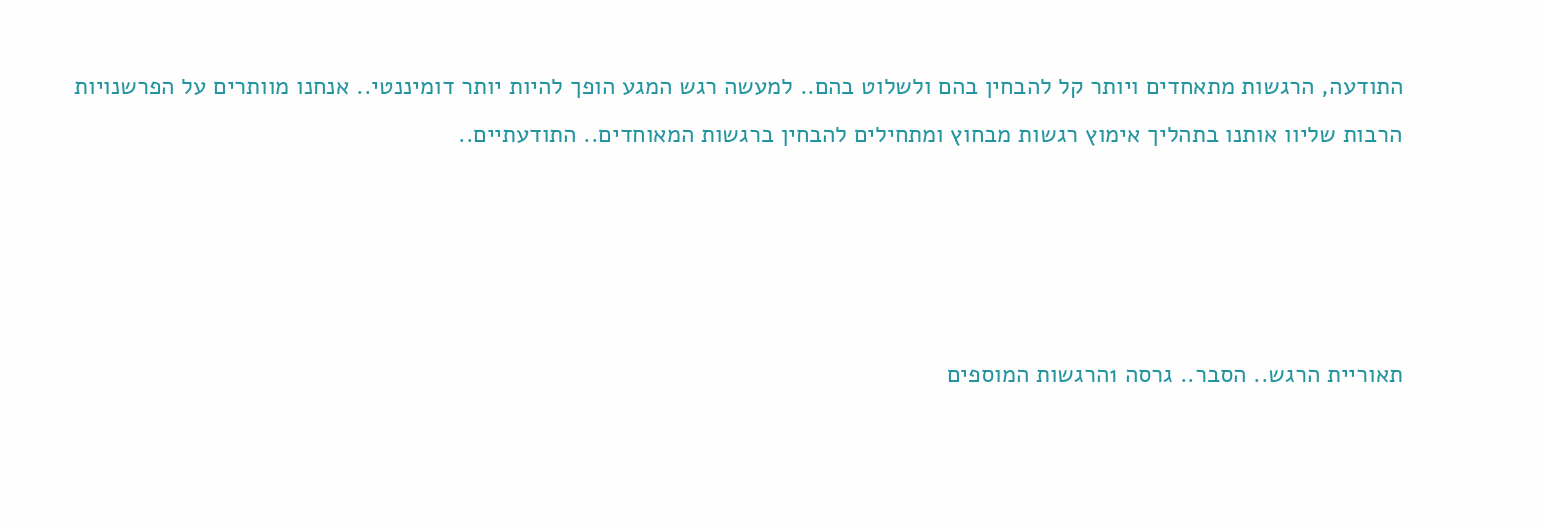התודעה, הרגשות מתאחדים ויותר קל להבחין בהם ולשלוט בהם.. למעשה רגש המגע הופך להיות יותר דומיננטי.. אנחנו מוותרים על הפרשנויות הרבות שליוו אותנו בתהליך אימוץ רגשות מבחוץ ומתחילים להבחין ברגשות המאוחדים.. התודעתיים..




תאוריית הרגש.. הסבר.. גרסה 1הרגשות המוספים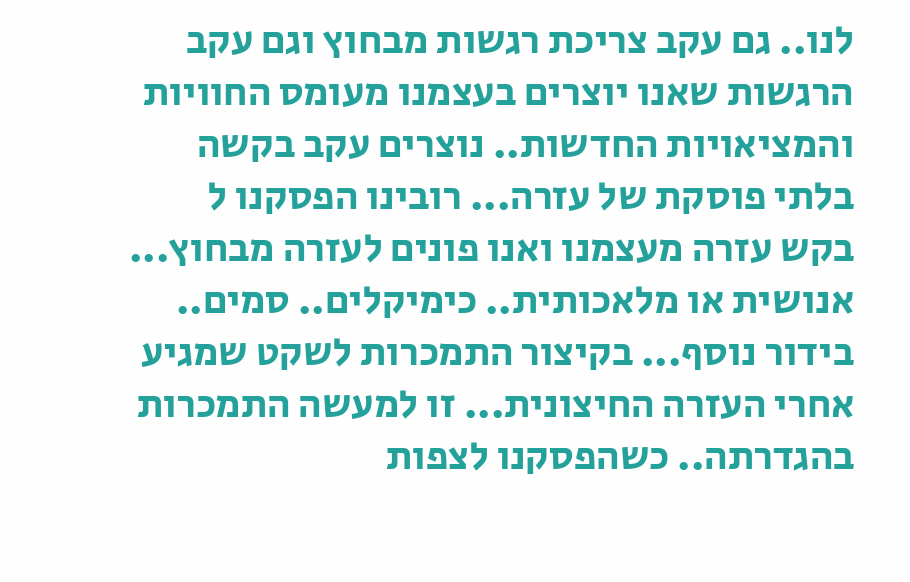לנו.. גם עקב צריכת רגשות מבחוץ וגם עקב הרגשות שאנו יוצרים בעצמנו מעומס החוויות והמציאויות החדשות.. נוצרים עקב בקשה בלתי פוסקת של עזרה... רובינו הפסקנו ל בקש עזרה מעצמנו ואנו פונים לעזרה מבחוץ... אנושית או מלאכותית.. כימיקלים.. סמים.. בידור נוסף... בקיצור התמכרות לשקט שמגיע אחרי העזרה החיצונית... זו למעשה התמכרות בהגדרתה.. כשהפסקנו לצפות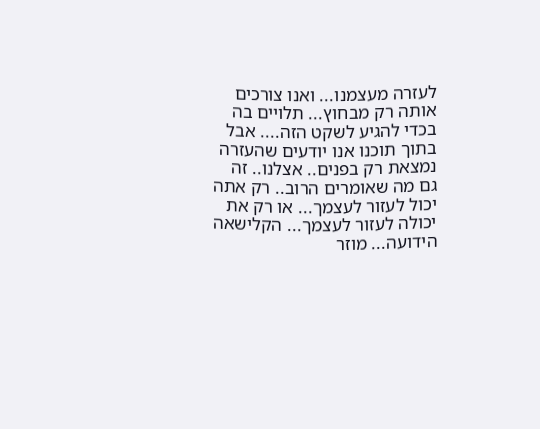לעזרה מעצמנו... ואנו צורכים אותה רק מבחוץ... תלויים בה בכדי להגיע לשקט הזה.... אבל בתוך תוכנו אנו יודעים שהעזרה נמצאת רק בפנים.. אצלנו.. זה גם מה שאומרים הרוב.. רק אתה יכול לעזור לעצמך... או רק את יכולה לעזור לעצמך... הקלישאה הידועה... מוזר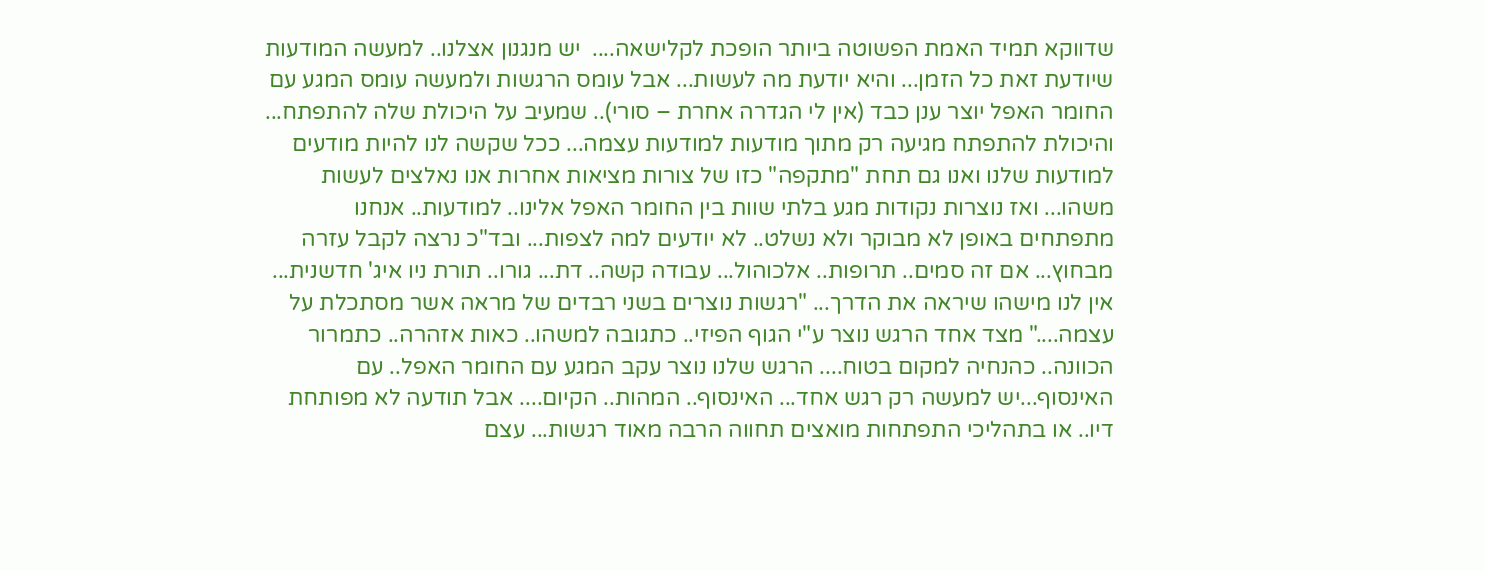שדווקא תמיד האמת הפשוטה ביותר הופכת לקלישאה....  יש מנגנון אצלנו.. למעשה המודעות שיודעת זאת כל הזמן... והיא יודעת מה לעשות... אבל עומס הרגשות ולמעשה עומס המגע עם החומר האפל יוצר ענן כבד (אין לי הגדרה אחרת – סורי).. שמעיב על היכולת שלה להתפתח... והיכולת להתפתח מגיעה רק מתוך מודעות למודעות עצמה... ככל שקשה לנו להיות מודעים למודעות שלנו ואנו גם תחת "מתקפה" כזו של צורות מציאות אחרות אנו נאלצים לעשות משהו... ואז נוצרות נקודות מגע בלתי שוות בין החומר האפל אלינו.. למודעות.. אנחנו מתפתחים באופן לא מבוקר ולא נשלט.. לא יודעים למה לצפות... ובד"כ נרצה לקבל עזרה מבחוץ... אם זה סמים.. תרופות.. אלכוהול... עבודה קשה.. דת... גורו.. תורת ניו איג' חדשנית... אין לנו מישהו שיראה את הדרך... "רגשות נוצרים בשני רבדים של מראה אשר מסתכלת על עצמה...." מצד אחד הרגש נוצר ע"י הגוף הפיזי.. כתגובה למשהו.. כאות אזהרה.. כתמרור הכוונה.. כהנחיה למקום בטוח.... הרגש שלנו נוצר עקב המגע עם החומר האפל.. עם האינסוף...יש למעשה רק רגש אחד... האינסוף.. המהות.. הקיום.... אבל תודעה לא מפותחת דיו.. או בתהליכי התפתחות מואצים תחווה הרבה מאוד רגשות... עצם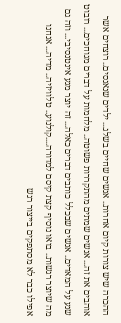ההכרה שיש צורות קיום אחרות.. אנשים שחיים בשלג... ילדים שנאנסים.. רוצחים אשר אוהבים את זה... אנשים שמתים מהתקררות פשוטה.. מלחמות על דברים מגוחכים... רובוט שנע על המאדים.. אנשים שבכלל כותבים דברים כאלה... זה יוצר מגע אינטנסיבי... וזה גם מה שיוצר רגשות.. בואו נוסיף קצת קיסם למדורה....קולנוע.. טלוויזיה.. מדיה... אנחנו אפילו כבר לא מסתפקים בייצור רגש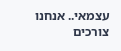עצמאי.. אנחנו צורכים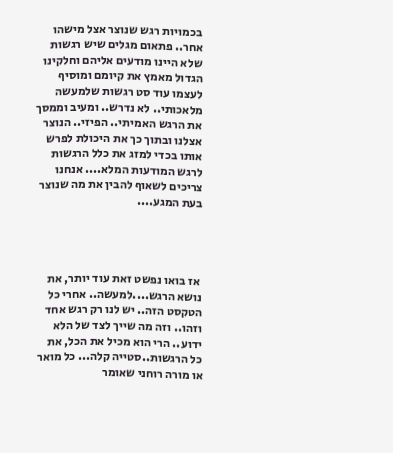בכמויות רגש שנוצר אצל מישהו אחר.. פתאום מגלים שיש רגשות שלא היינו מודעים אליהם וחלקינו הגדול מאמץ את קיומם ומוסיף לעצמו עוד סט רגשות שלמעשה מלאכותי.. לא נדרש.. ומעיב וממסך את הרגש האמיתי.. הפיזי.. הנוצר אצלנו ובתוך כך את היכולת לפרש אותו בכדי למזג את כלל הרגשות לרגש המודעות המלא.... אנחנו צריכים לשאוף להבין את מה שנוצר בעת המגע....




 אז בואו נפשט זאת עוד יותר, את נושא הרגש....למעשה.. אחרי כל הטקסט הזה.. יש לנו רק רגש אחד וזהו.. וזה מה שייך לצד של הלא ידוע.. הרי הוא מכיל את הכל, את כל הרגשות..סטייה קלה... כל מואר או מורה רוחני שאומר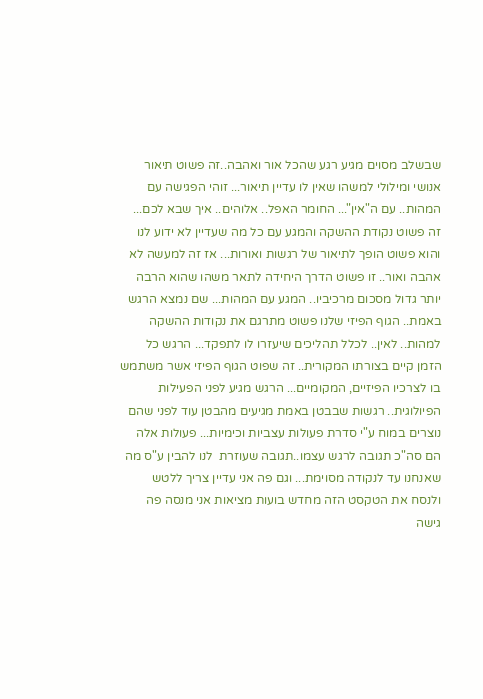שבשלב מסוים מגיע רגע שהכל אור ואהבה..זה פשוט תיאור אנושי ומילולי למשהו שאין לו עדיין תיאור... זוהי הפגישה עם המהות.. עם ה"אין"... החומר האפל.. אלוהים.. איך שבא לכם... זה פשוט נקודת ההשקה והמגע עם כל מה שעדיין לא ידוע לנו והוא פשוט הופך לתיאור של רגשות ואורות... אז זה למעשה לא אהבה ואור.. זו פשוט הדרך היחידה לתאר משהו שהוא הרבה יותר גדול מסכום מרכיביו.. המגע עם המהות... שם נמצא הרגש באמת.. הגוף הפיזי שלנו פשוט מתרגם את נקודות ההשקה למהות.. לאין.. לכלל תהליכים שיעזרו לו לתפקד... הרגש כל הזמן קיים בצורתו המקורית.. זה שפוט הגוף הפיזי אשר משתמש בו לצרכיו הפיזיים, המקומיים... הרגש מגיע לפני הפעילות הפיולוגית.. רגשות שבבטן באמת מגיעים מהבטן עוד לפני שהם נוצרים במוח ע"י סדרת פעולות עצביות וכימיות... פעולות אלה הם סה"כ תגובה לרגש עצמו..תגובה שעוזרת  לנו להבין ע"ס מה שאנחנו עד לנקודה מסוימת... וגם פה אני עדיין צריך ללטש ולנסח את הטקסט הזה מחדש בועות מציאות אני מנסה פה גישה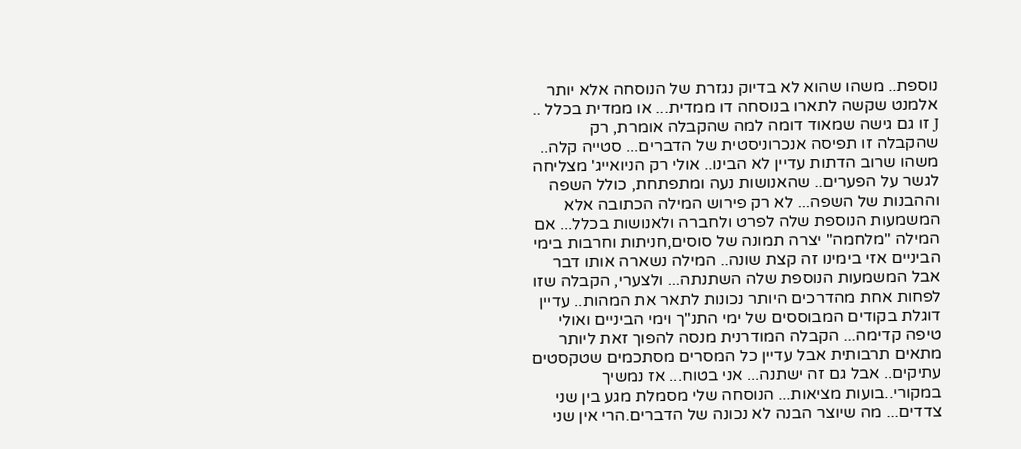נוספת.. משהו שהוא לא בדיוק נגזרת של הנוסחה אלא יותר אלמנט שקשה לתארו בנוסחה דו ממדית... או ממדית בכלל .. J זו גם גישה שמאוד דומה למה שהקבלה אומרת, רק שהקבלה זו תפיסה אנכרוניסטית של הדברים... סטייה קלה.. משהו שרוב הדתות עדיין לא הבינו.. אולי רק הניואייג' מצליחה לגשר על הפערים.. שהאנושות נעה ומתפתחת, כולל השפה וההבנות של השפה... לא רק פירוש המילה הכתובה אלא המשמעות הנוספת שלה לפרט ולחברה ולאנושות בכלל... אם המילה "מלחמה" יצרה תמונה של סוסים,חניתות וחרבות בימי הביניים אזי בימינו זה קצת שונה.. המילה נשארה אותו דבר אבל המשמעות הנוספת שלה השתנתה... ולצערי, הקבלה שזו לפחות אחת מהדרכים היותר נכונות לתאר את המהות.. עדיין דוגלת בקודים המבוססים של ימי התנ"ך וימי הביניים ואולי טיפה קדימה... הקבלה המודרנית מנסה להפוך זאת ליותר מתאים תרבותית אבל עדיין כל המסרים מסתכמים שטקסטים עתיקים.. אבל גם זה ישתנה... אני בטוח... אז נמשיך במקורי..בועות מציאות... הנוסחה שלי מסמלת מגע בין שני צדדים... מה שיוצר הבנה לא נכונה של הדברים.הרי אין שני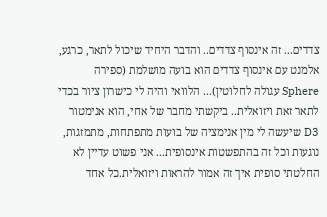צדדים... זה אינסוף צדדים.. והדבר היחיד שיכול לתאר, כרגע, אלמנט עם אינסוף צדדים הוא בועה מושלמת (ספירה Sphere עגולה לחלוטין)... הלוואי והיה לי כישרון ציור בכדי לתאר זאת ויזואלית.. ביקשתי מחבר של אחי, הוא אנימטור D3 שיעשה לי מין אנימציה של בועות מתפתחות, מתמזגות, נוגעות וכל זה בהתפשטות אינסופית... אני פשוט עדיין לא החלטתי סופית איך זה אמור להראות ויזואלית.כל אחד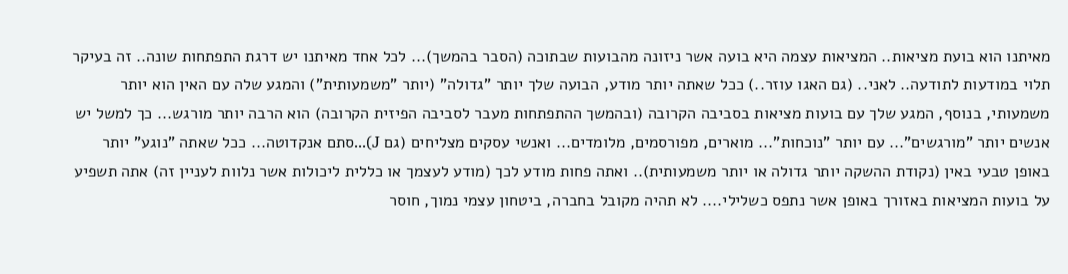מאיתנו הוא בועת מציאות.. המציאות עצמה היא בועה אשר ניזונה מהבועות שבתוכה (הסבר בהמשך)... לכל אחד מאיתנו יש דרגת התפתחות שונה.. זה בעיקר תלוי במודעות לתודעה.. לאני.. (גם האגו עוזר..) ככל שאתה יותר מודע, הבועה שלך יותר "גדולה" (יותר "משמעותית") והמגע שלה עם האין הוא יותר משמעותי, בנוסף, המגע שלך עם בועות מציאות בסביבה הקרובה (ובהמשך ההתפתחות מעבר לסביבה הפיזית הקרובה) הוא הרבה יותר מורגש... כך למשל יש אנשים יותר "מורגשים"... עם יותר "נוכחות"... מוארים, מפורסמים, מלומדים... ואנשי עסקים מצליחים (גם J)...סתם אנקדוטה... ככל שאתה "נוגע" יותר באופן טבעי באין (נקודת ההשקה יותר גדולה או יותר משמעותית).. ואתה פחות מודע לכך (מודע לעצמך או כללית ליכולות אשר נלוות לעניין זה) אתה תשפיע על בועות המציאות באזורך באופן אשר נתפס כשלילי.... לא תהיה מקובל בחברה, ביטחון עצמי נמוך, חוסר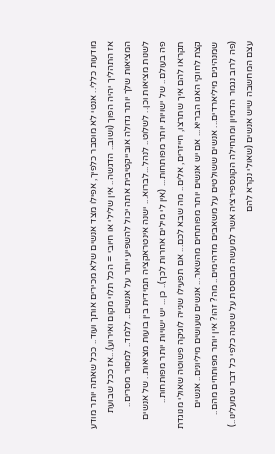מודעות כללי.. אנטי לא מוסבר כלפיך, אפילו מצד אנשים שלא מכירים אותך ועוד.. ככל שאתה יותר מודע אז התהליך יהיה הפוך (ושוב.. הדגשה.. אין שלילי או חיובי = הכל תלוי מקום ואירוע)...אז ככל שבועת המציאות שלך יותר גדולה אובייקטיבית אתה יכול להשפיע יותר על אנשים.. ללמד.. למסור מסרים.. לשנות מציאות וכן.. לשלוט.. לנהל...לברוא... ישנה אינטראקציה תמידית בין בועות מציאות.. של אנשים פה בעולם.. של ישויות יותר מפותחות... (אין לי מילים אחרות לכך).. כן... יש ישויות יותר מפותחות.. תקראו להם איך שתרצו, חייזרים, אלים.. מה שבא לכם... אם תפעילו שנייה לוגיקה פשוטה שאולי מנוגדת קצת לחוקי האגו הבריא... אם יש אנשים יותר מפותחים מהשאר... אנשים שעושים מיליונים.. אנשים שמנהיגים מיליארדים... אנשים ששולטים על משאבים מדהימים.. מה? זהו? אין יותר מפותחים מהם.. (פה לרוב נגמר הדמיון ומתחילה הקונספירציה אשר למעשה מבוססת על שטנה כלפי כל דבר שמעלינו..) עצם המחשבה שיש אנשים (שאולי נקרא להם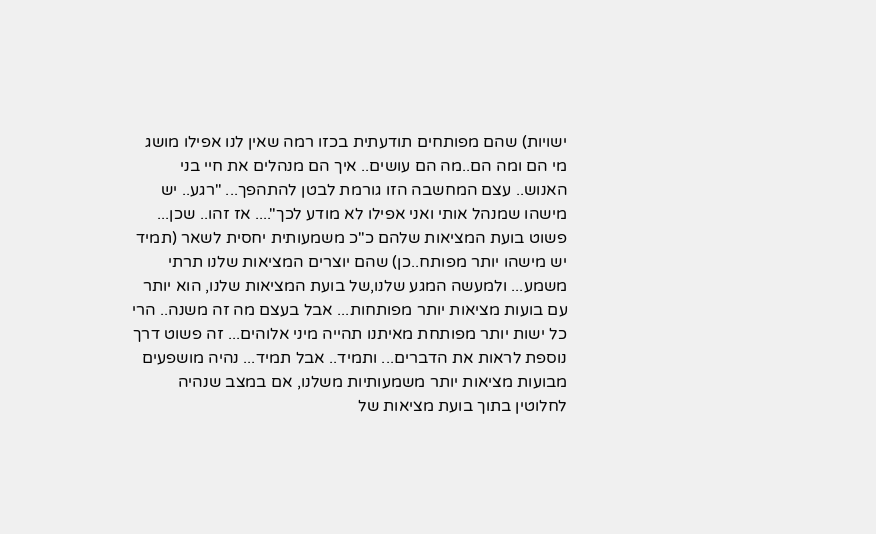ישויות) שהם מפותחים תודעתית בכזו רמה שאין לנו אפילו מושג מי הם ומה הם..מה הם עושים.. איך הם מנהלים את חיי בני האנוש.. עצם המחשבה הזו גורמת לבטן להתהפך... "רגע.. יש מישהו שמנהל אותי ואני אפילו לא מודע לכך".... אז זהו.. שכן... פשוט בועת המציאות שלהם כ"כ משמעותית יחסית לשאר (תמיד יש מישהו יותר מפותח..כן) שהם יוצרים המציאות שלנו תרתי משמע... ולמעשה המגע שלנו,של בועת המציאות שלנו, הוא יותר עם בועות מציאות יותר מפותחות... אבל בעצם מה זה משנה.. הרי כל ישות יותר מפותחת מאיתנו תהייה מיני אלוהים... זה פשוט דרך נוספת לראות את הדברים... ותמיד.. אבל תמיד... נהיה מושפעים מבועות מציאות יותר משמעותיות משלנו, אם במצב שנהיה לחלוטין בתוך בועת מציאות של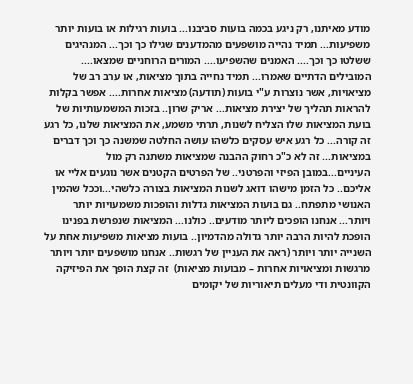מודע מאיתנו, רק ניגע בכמה בועות סביבנו... בועות רגילות או בועות יותר משפיעות... תמיד נהייה מושפעים מהמדענים שגילו כך וכך... המנהיגים ששלטו כך וכך.... האמנים שהשפיעו.... המורים הרוחניים שמצאו.... המובילים הדתיים שאמרו... תמיד נחייה בתוך מציאות, או ערב רב של מציאויות, אשר נוצרות ע"י בועות (תודעה) מציאות אחרות.... אפשר בקלות להראות תהליך של יצירת מציאות... אריק שרון.. בזכות המשמעותיות של בועת המציאות שלו הצליח לשנות, תרתי משמע, את המציאות שלנו, כל רגע זה קורה... כל רגע איש עסקים כלשהו עושה החלטה שמשנה כך וכך דברים במציאות... זה לא כ"כ רחוק ההבנה שמציאות משתנה רק מול העיניים...במובן הפיזי והפרטני.. של הפרטים הקטנים אשר נוגעים אליי או אליכם.. כל הזמן מישהו דואג לשנות המציאות בצורה כלשהי...וככל שהמין האנושי מתפתח.. גם בועות המציאות גדלות והופכות משמעויות יותר ויותר... אנחנו הופכים ליותר מודעים.. כולנו... המציאות שנפרשת בפנינו הופכת להיות הרבה יותר גדולה מהדמיון.. בועות מציאות משפיעות אחת על השנייה יותר ויותר (ראה את העניין של רגשות.. אנחנו מושפעים יותר ויותר מרגשות ומציאויות אחרות – מבועות מציאות)  זה קצת הופך את הפיזיקה הקוונטית ודי מעלים תיאוריות של יקומים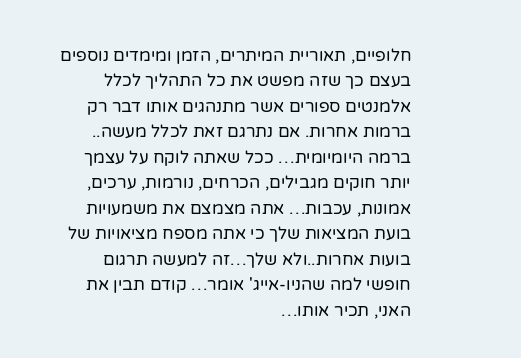חלופיים, תאוריית המיתרים, הזמן ומימדים נוספים בעצם כך שזה מפשט את כל התהליך לכלל אלמנטים ספורים אשר מתנהגים אותו דבר רק ברמות אחרות. אם נתרגם זאת לכלל מעשה.. ברמה היומיומית… ככל שאתה לוקח על עצמך יותר חוקים מגבילים, הכרחים, נורמות, ערכים, אמונות, עכבות… אתה מצמצם את משמעויות בועת המציאות שלך כי אתה מספח מציאויות של בועות אחרות..ולא שלך…זה למעשה תרגום חופשי למה שהניו-אייג' אומר… קודם תבין את האני, תכיר אותו…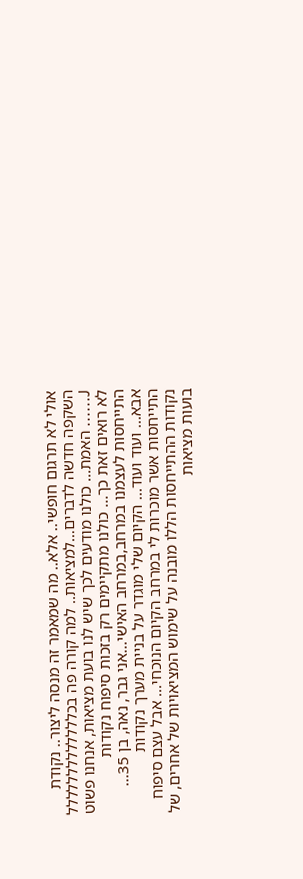אולי לא תרגום חופשי.. אלא.. מה שמאמר זה מנסה ליצור.. נקודת השקפה חדשה לדברים…למציאות.. למה קורה פה בכללללללללללללל J...... האמת... כולנו מודעים לכך שיש לנו בועת מציאות, אנחנו פשוט לא רואים זאת כך... כולנו מתקיימים רק בזכות סיפוח נקודות התייחסות לעצמנו במרחב,במרחב האישי...אני גבר, נאה, בן 35... אבא... ועוד ועוד... הקיום שלי מוגדר על בניית מערך נקודות התייחסות אשר מוכרות לי במרחב הקיום הנוכחי... אבל עצם סיפוח נקודות ההתייחסות הללו מובנה על שימוש המציאויות של אחרים, של בועות מציאות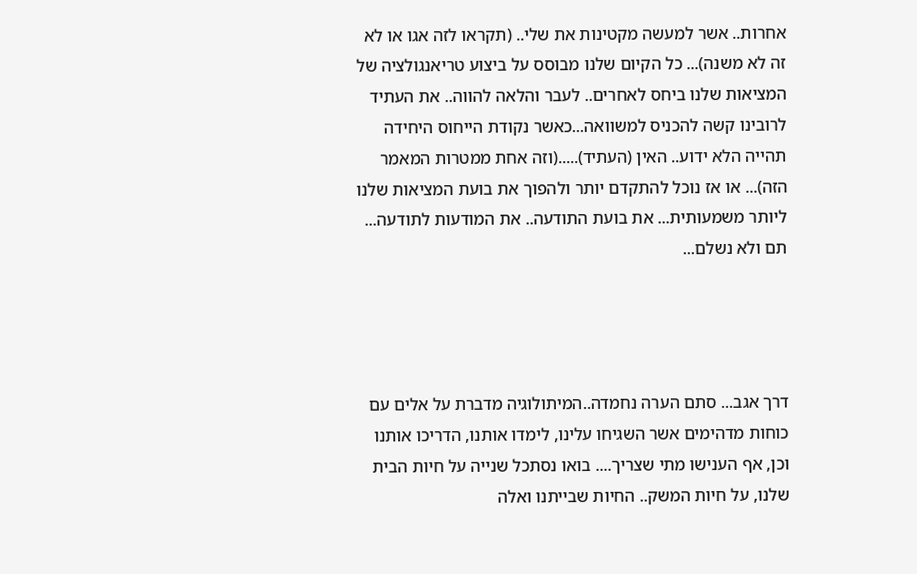אחרות.. אשר למעשה מקטינות את שלי.. (תקראו לזה אגו או לא זה לא משנה)... כל הקיום שלנו מבוסס על ביצוע טריאנגולציה של המציאות שלנו ביחס לאחרים.. לעבר והלאה להווה.. את העתיד לרובינו קשה להכניס למשוואה...כאשר נקודת הייחוס היחידה תהייה הלא ידוע.. האין (העתיד).....(וזה אחת ממטרות המאמר הזה)... או אז נוכל להתקדם יותר ולהפוך את בועת המציאות שלנו ליותר משמעותית... את בועת התודעה.. את המודעות לתודעה... תם ולא נשלם...




דרך אגב... סתם הערה נחמדה..המיתולוגיה מדברת על אלים עם כוחות מדהימים אשר השגיחו עלינו, לימדו אותנו, הדריכו אותנו וכן, אף הענישו מתי שצריך.... בואו נסתכל שנייה על חיות הבית שלנו, על חיות המשק.. החיות שבייתנו ואלה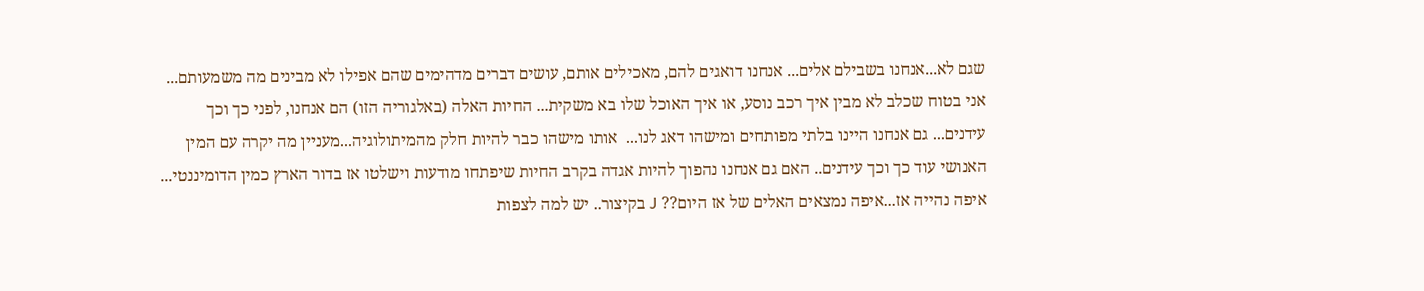שגם לא...אנחנו בשבילם אלים... אנחנו דואגים להם, מאכילים אותם, עושים דברים מדהימים שהם אפילו לא מבינים מה משמעותם... אני בטוח שכלב לא מבין איך רכב נוסע, או איך האוכל שלו בא משקית... החיות האלה (באלגוריה הזו) הם אנחנו, לפני כך וכך עידנים... גם אנחנו היינו בלתי מפותחים ומישהו דאג לנו...  אותו מישהו כבר להיות חלק מהמיתולוגיה...מעניין מה יקרה עם המין האנושי עוד כך וכך עידנים.. האם גם אנחנו נהפוך להיות אגדה בקרב החיות שיפתחו מודעות וישלטו אז בדור הארץ כמין הדומיננטי... איפה נהייה אז...איפה נמצאים האלים של אז היום?? J בקיצור.. יש למה לצפות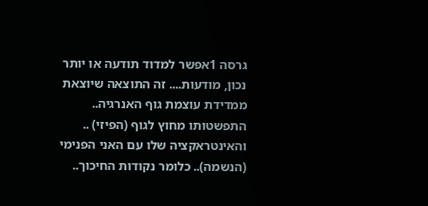גרסה 1אפשר למדוד תודעה או יותר נכון, מודעות.... זה התוצאה שיוצאת ממדידת עוצמת גוף האנרגיה.. התפשטותו מחוץ לגוף (הפיזי) .. והאינטראקציה שלו עם האני הפנימי (הנשמה).. כלומר נקודות החיכוך..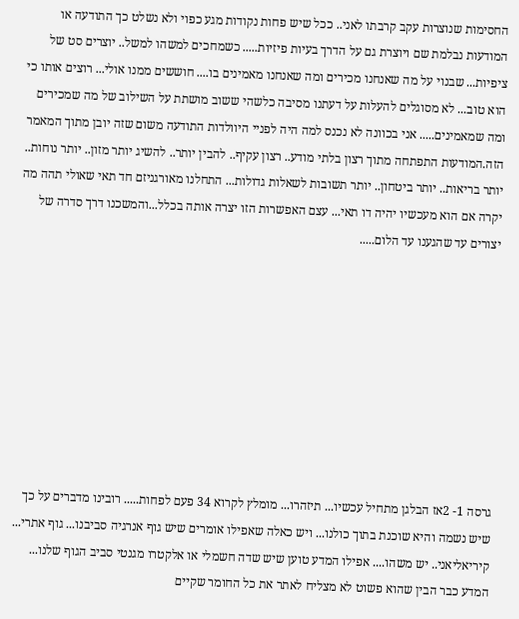החסימות שנוצרות עקב קרבתו לאני.. ככל שיש פחות נקודות מגע כפוי ולא נשלט כך התודעה או המודעות נבלמת שם ויוצרת גם על הדרך בעיות פיזיות..... כשמחכים למשהו למשל.. יוצרים סט של ציפיות... שבנוי על מה שאנחנו מכירים ומה שאנחנו מאמינים בו.... חוששים ממנו אולי... רוצים אותו כי הוא טוב... לא מסוגלים להעלות על דעתנו מסיבה כלשהי ששוב מושתת על השילוב של מה שמכירים ומה שמאמינים..... אני בכוונה לא נכנס למה היה לפניי היוולדות התודעה משום שזה יובן מתוך המאמר הזה.המודעות התפתחה מתוך רצון בלתי מודע.. רצון עקיף.. להבין יותר.. להשיג יותר מזון.. יותר נוחות.. יותר בריאות.. יותר ביטחון.. יותר תשובות לשאלות גדולות... התחלנו מאורגניזם חד תאי שאולי תהה מה יקרה אם הוא מעכשיו יהיה דו תאי... עצם האפשרות הזו יצרה אותה בכלל...והמשכנו דרך סדרה של יצורים עד שהגענו עד הלום.....









גרסה 1- 2אז הבלגן מתחיל עכשיו... תיזהרו... מומלץ לקרוא 34 פעם לפחות..... רובינו מדברים על כך שיש נשמה והיא שוכנת בתוך כולנו... ויש כאלה שאפילו אומרים שיש גוף אנרגיה סביבנו... גוף אתרי... קיריאליאני.. יש משהו.... אפילו המדע טוען שיש שדה חשמלי או אלקטרו מגנטי סביב הגוף שלנו... המדע כבר הבין שהוא פשוט לא מצליח לאתר את כל החומר שקיים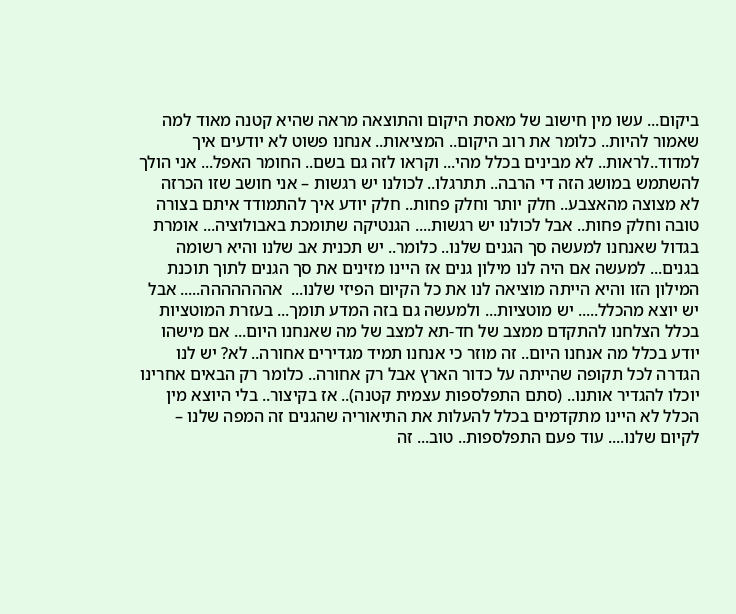ביקום... עשו מין חישוב של מאסת היקום והתוצאה מראה שהיא קטנה מאוד למה שאמור להיות.. כלומר את רוב היקום.. המציאות.. אנחנו פשוט לא יודעים איך למדוד..לראות.. לא מבינים בכלל מהי... וקראו לזה גם בשם.. החומר האפל... אני הולך להשתמש במושג הזה די הרבה.. תתרגלו.. לכולנו יש רגשות – אני חושב שזו הכרזה לא מצוצה מהאצבע.. חלק יותר וחלק פחות.. חלק יודע איך להתמודד איתם בצורה טובה וחלק פחות.. אבל לכולנו יש רגשות.... הגנטיקה שתומכת באבולוציה... אומרת בגדול שאנחנו למעשה סך הגנים שלנו.. כלומר.. יש תכנית אב שלנו והיא רשומה בגנים... למעשה אם היה לנו מילון גנים אז היינו מזינים את סך הגנים לתוך תוכנת המילון הזו והיא הייתה מוציאה לנו את כל הקיום הפיזי שלנו...  אההההההה..... אבל יש יוצא מהכלל..... יש מוטציות... ולמעשה גם בזה המדע תומך... בעזרת המוטציות בכלל הצלחנו להתקדם ממצב של חד-תא למצב של מה שאנחנו היום... אם מישהו יודע בכלל מה אנחנו היום.. זה מוזר כי אנחנו תמיד מגדירים אחורה.. לא? יש לנו הגדרה לכל תקופה שהייתה על כדור הארץ אבל רק אחורה.. כלומר רק הבאים אחרינו יוכלו להגדיר אותנו.. (סתם התפלספות עצמית קטנה).. אז בקיצור.. בלי היוצא מין הכלל לא היינו מתקדמים בכלל להעלות את התיאוריה שהגנים זה המפה שלנו – לקיום שלנו.... עוד פעם התפלספות.. טוב... זה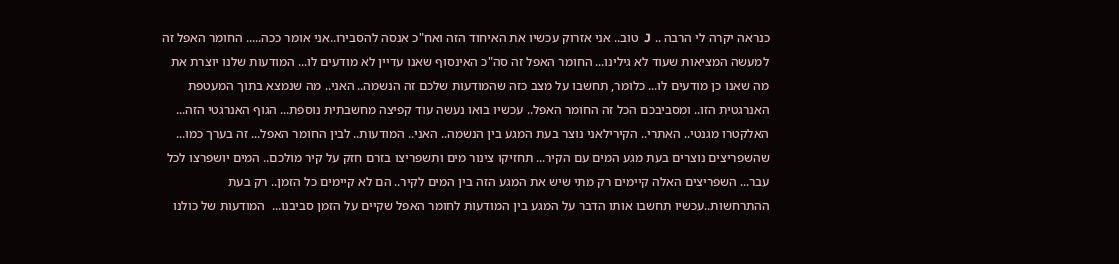כנראה יקרה לי הרבה .. J  טוב.. אני אזרוק עכשיו את האיחוד הזה ואח"כ אנסה להסבירו..אני אומר ככה..... החומר האפל זה למעשה המציאות שעוד לא גילינו... החומר האפל זה סה"כ האינסוף שאנו עדיין לא מודעים לו... המודעות שלנו יוצרת את מה שאנו כן מודעים לו... כלומר, תחשבו על מצב כזה שהמודעות שלכם זה הנשמה.. האני.. מה שנמצא בתוך המעטפת האנרגטית הזו.. ומסביבכם הכל זה החומר האפל.. עכשיו בואו נעשה עוד קפיצה מחשבתית נוספת... הגוף האנרגטי הזה... האלקטרו מגנטי.. האתרי.. הקירילאני נוצר בעת המגע בין הנשמה.. האני.. המודעות.. לבין החומר האפל... זה בערך כמו... שהשפריצים נוצרים בעת מגע המים עם הקיר... תחזיקו צינור מים ותשפריצו בזרם חזק על קיר מולכם.. המים יושפרצו לכל עבר... השפריצים האלה קיימים רק מתי שיש את המגע הזה בין המים לקיר.. הם לא קיימים כל הזמן.. רק בעת ההתרחשות..עכשיו תחשבו אותו הדבר על המגע בין המודעות לחומר האפל שקיים על הזמן סביבנו...  המודעות של כולנו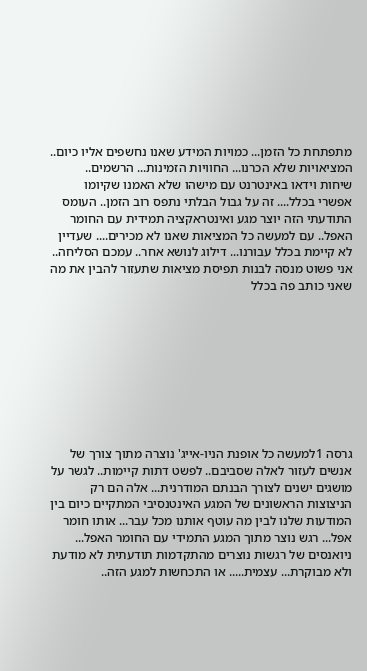מתפתחת כל הזמן... כמויות המידע שאנו נחשפים אליו כיום.. המציאויות שלא הכרנו... החוויות הזמינות... הרשמים.. שיחות וידאו באינטרנט עם מישהו שלא האמנו שקיומו אפשרי בכלל.... זה על גבול הבלתי נתפס רוב הזמן.. העומס התודעתי הזה יוצר מגע ואינטראקציה תמידית עם החומר האפל.. עם למעשה כל המציאות שאנו לא מכירים.... שעדיין לא קיימת בכלל עבורנו... דילוג לנושא אחר.. עמכם הסליחה.. אני פשוט מנסה לבנות תפיסת מציאות שתעזור להבין את מה שאני כותב פה בכלל









גרסה 1למעשה כל אופנת הניו-אייג' נוצרה מתוך צורך של אנשים לעזור לאלה שסביבם.. לפשט דתות קיימות.. לגשר על מושגים ישנים לצורך הבנתם המודרנית... אלה הם רק הניצוצות הראשונים של המגע האינטנסיבי המתקיים כיום בין המודעות שלנו לבין מה עוטף אותנו מכל עבר... אותו חומר אפל... רגש נוצר מתוך המגע התמידי עם החומר האפל... ניואנסים של רגשות נוצרים מהתקדמות תודעתית לא מודעת ולא מבוקרת... עצמית..... או התכחשות למגע הזה..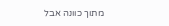מתוך כוונה אבל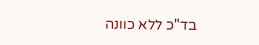בד"כ ללא כוונה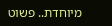מיוחדת.. פשוט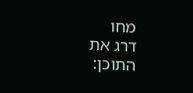מחו
דרג את התוכן: